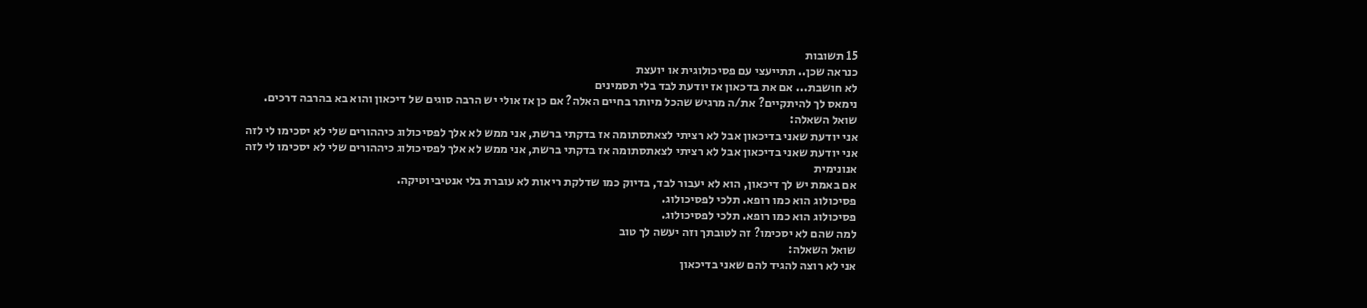15 תשובות
כנראה שכן.. תתייעצי עם פסיכולוגית או יועצת
לא חושבת... אם את בדכאון אז יודעת לבד בלי תסמינים
נימאס לך להיתקיים? את/ה מרגיש שהכל מיותר בחיים האלה? אם כן אז אולי יש הרבה סוגים של דיכאון והוא בא בהרבה דרכים.
שואל השאלה:
אני יודעת שאני בדיכאון אבל לא רציתי לצאתסתומה אז בדקתי ברשת, אני ממש לא אלך לפסיכולוג כיההורים שלי לא יסכימו לי לזה
אני יודעת שאני בדיכאון אבל לא רציתי לצאתסתומה אז בדקתי ברשת, אני ממש לא אלך לפסיכולוג כיההורים שלי לא יסכימו לי לזה
אנונימית
אם באמת יש לך דיכאון, הוא לא יעבור לבד, בדיוק כמו שדלקת ריאות לא עוברת בלי אנטיביוטיקה.
פסיכולוג הוא כמו רופא. תלכי לפסיכולוג.
פסיכולוג הוא כמו רופא. תלכי לפסיכולוג.
למה שהם לא יסכימו? זה לטובתך וזה יעשה לך טוב
שואל השאלה:
אני לא רוצה להגיד להם שאני בדיכאון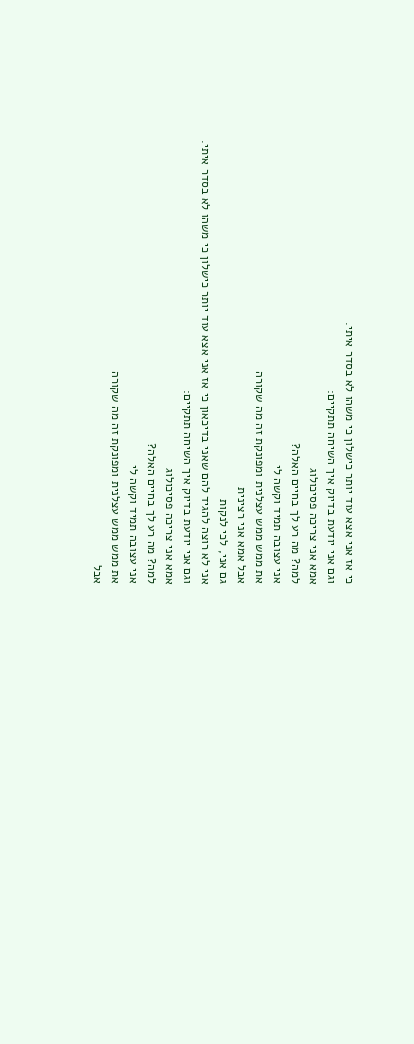כי אז אני אצא עוד יותר כישלון כי משהו לא בסדר איתי.
וגם אני יודעת בדיוק איך השיחה תתקיים:
אמא אני צריכה פסיכולוג
למה? מה רע לך בחיים האלה?
אני עצובה תמיד וקשה לי
את ממש ממש עצלנית ומפונקת זה מה שקורה
אבל אמא אני רצינית
גם אני, לכי לנקות
אני לא רוצה להגיד להם שאני בדיכאון כי אז אני אצא עוד יותר כישלון כי משהו לא בסדר איתי.
וגם אני יודעת בדיוק איך השיחה תתקיים:
אמא אני צריכה פסיכולוג
למה? מה רע לך בחיים האלה?
אני עצובה תמיד וקשה לי
את ממש ממש עצלנית ומפונקת זה מה שקורה
אבל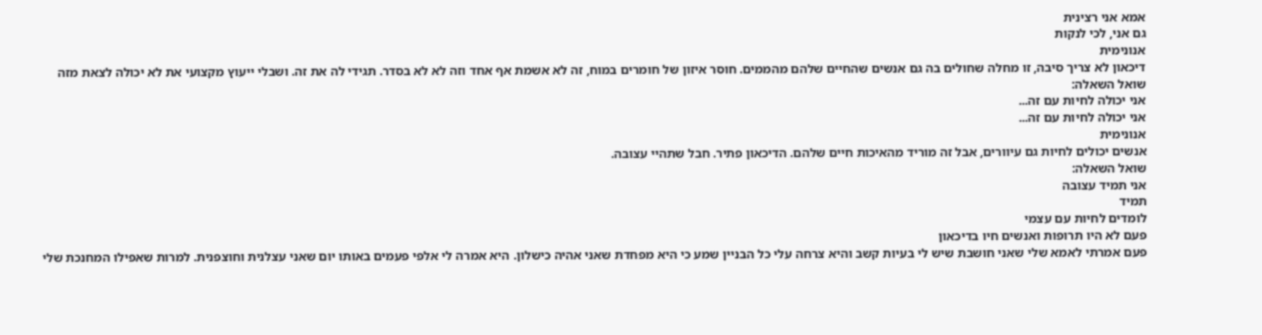אמא אני רצינית
גם אני, לכי לנקות
אנונימית
דיכאון לא צריך סיבה, זו מחלה שחולים בה גם אנשים שהחיים שלהם מהממים. חוסר איזון של חומרים במוח, זה לא אשמת אף אחד וזה לא לא בסדר. תגידי לה את זה. ושבלי ייעוץ מקצועי את לא יכולה לצאת מזה
שואל השאלה:
אני יכולה לחיות עם זה...
אני יכולה לחיות עם זה...
אנונימית
אנשים יכולים לחיות גם עיוורים, אבל זה מוריד מהאיכות חיים שלהם. הדיכאון פתיר. חבל שתהיי עצובה.
שואל השאלה:
אני תמיד עצובה
תמיד
לומדים לחיות עם עצמי
פעם לא היו תרופות ואנשים חיו בדיכאון
פעם אמרתי לאמא שלי שאני חושבת שיש לי בעיות קשב והיא צרחה עלי כל הבניין שמע כי היא מפחדת שאני אהיה כישלון. היא אמרה לי אלפי פעמים באותו יום שאני עצלנית וחוצפנית. למרות שאפילו המחנכת שלי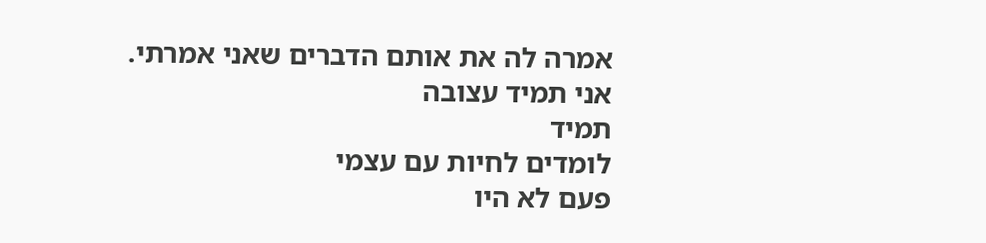אמרה לה את אותם הדברים שאני אמרתי.
אני תמיד עצובה
תמיד
לומדים לחיות עם עצמי
פעם לא היו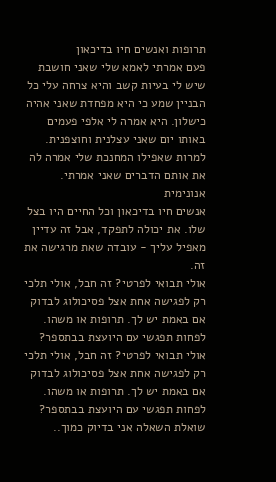תרופות ואנשים חיו בדיכאון
פעם אמרתי לאמא שלי שאני חושבת שיש לי בעיות קשב והיא צרחה עלי כל הבניין שמע כי היא מפחדת שאני אהיה כישלון. היא אמרה לי אלפי פעמים באותו יום שאני עצלנית וחוצפנית. למרות שאפילו המחנכת שלי אמרה לה את אותם הדברים שאני אמרתי.
אנונימית
אנשים חיו בדיכאון וכל החיים היו בצל שלו. את יכולה לתפקד, אבל זה עדיין מאפיל עליך - עובדה שאת מרגישה את זה.
אולי תבואי לפרטי? זה חבל, אולי תלכי רק לפגישה אחת אצל פסיכולוג לבדוק אם באמת יש לך. תרופות או משהו. לפחות תפגשי עם היועצת בבתספר?
אולי תבואי לפרטי? זה חבל, אולי תלכי רק לפגישה אחת אצל פסיכולוג לבדוק אם באמת יש לך. תרופות או משהו. לפחות תפגשי עם היועצת בבתספר?
שואלת השאלה אני בדיוק כמוך..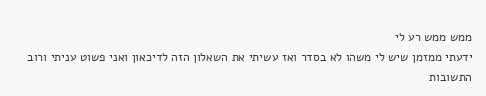ממש ממש רע לי
ידעתי ממזמן שיש לי משהו לא בסדר ואז עשיתי את השאלון הזה לדיכאון ואני פשוט עניתי ורוב התשובות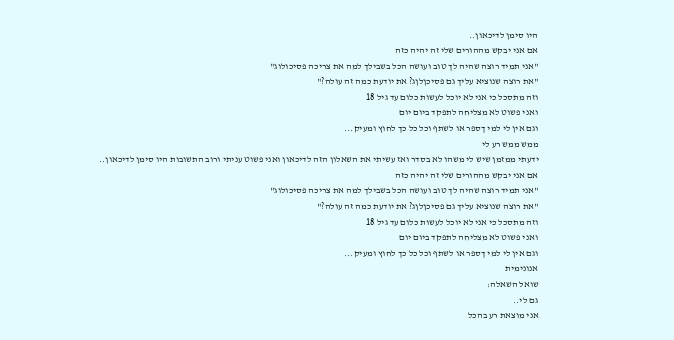היו סימן לדיכאון..
אם אני יבקש מההורים שלי זה יהיה כזה
"אני תמיד רוצה שהיה לך טוב ועושה הכל בשבילך למה את צריכה פסיכולוג"
"את רוצה שנוציא עליך גם פסיכןלןג? את יודעת כמה זה עולה?"
וזה מתסכל כי אני לא יוכל לעשות כלום עד גיל 18
ואני פשוט לא מצליחה לתפקד ביום יום
וגם אין לי למי ךספר או לשתף וכל כל כך לחוץ ומעיק...
ממש ממש רע לי
ידעתי ממזמן שיש לי משהו לא בסדר ואז עשיתי את השאלון הזה לדיכאון ואני פשוט עניתי ורוב התשובות היו סימן לדיכאון..
אם אני יבקש מההורים שלי זה יהיה כזה
"אני תמיד רוצה שהיה לך טוב ועושה הכל בשבילך למה את צריכה פסיכולוג"
"את רוצה שנוציא עליך גם פסיכןלןג? את יודעת כמה זה עולה?"
וזה מתסכל כי אני לא יוכל לעשות כלום עד גיל 18
ואני פשוט לא מצליחה לתפקד ביום יום
וגם אין לי למי ךספר או לשתף וכל כל כך לחוץ ומעיק...
אנונימית
שואל השאלה:
גם לי..
אני מוצאת רע בהכל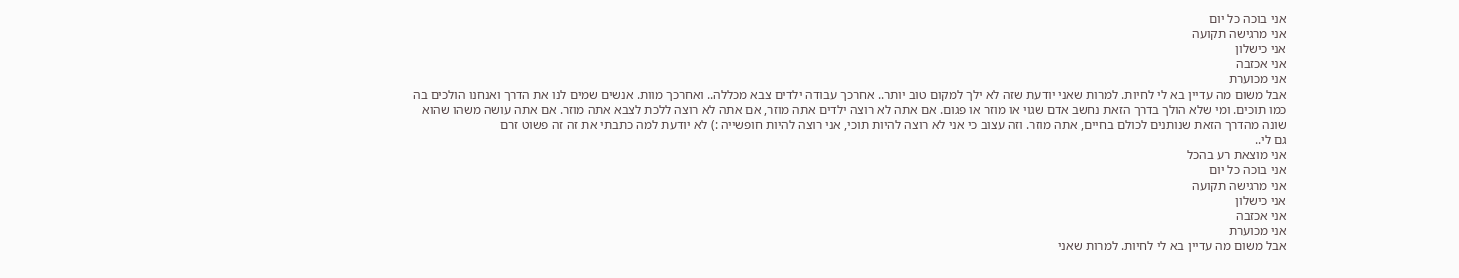אני בוכה כל יום
אני מרגישה תקועה
אני כישלון
אני אכזבה
אני מכוערת
אבל משום מה עדיין בא לי לחיות. למרות שאני יודעת שזה לא ילך למקום טוב יותר.. אחרכך עבודה ילדים צבא מכללה.. ואחרכך מוות. אנשים שמים לנו את הדרך ואנחנו הולכים בה כמו תוכים. ומי שלא הולך בדרך הזאת נחשב אדם שגוי או מוזר או פגום. אם אתה לא רוצה ילדים אתה מוזר, אם אתה לא רוצה ללכת לצבא אתה מוזר. אם אתה עושה משהו שהוא שונה מהדרך הזאת שנותנים לכולם בחיים, אתה מוזר. וזה עצוב כי אני לא רוצה להיות תוכי, אני רוצה להיות חופשייה :) לא יודעת למה כתבתי את זה זה פשוט זרם
גם לי..
אני מוצאת רע בהכל
אני בוכה כל יום
אני מרגישה תקועה
אני כישלון
אני אכזבה
אני מכוערת
אבל משום מה עדיין בא לי לחיות. למרות שאני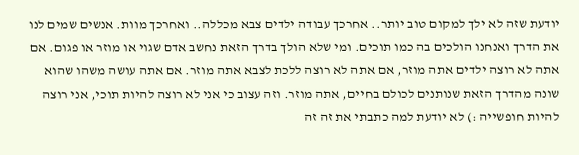יודעת שזה לא ילך למקום טוב יותר.. אחרכך עבודה ילדים צבא מכללה.. ואחרכך מוות. אנשים שמים לנו את הדרך ואנחנו הולכים בה כמו תוכים. ומי שלא הולך בדרך הזאת נחשב אדם שגוי או מוזר או פגום. אם אתה לא רוצה ילדים אתה מוזר, אם אתה לא רוצה ללכת לצבא אתה מוזר. אם אתה עושה משהו שהוא שונה מהדרך הזאת שנותנים לכולם בחיים, אתה מוזר. וזה עצוב כי אני לא רוצה להיות תוכי, אני רוצה להיות חופשייה :) לא יודעת למה כתבתי את זה זה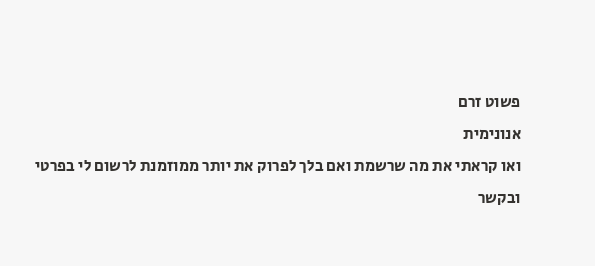פשוט זרם
אנונימית
ואו קראתי את מה שרשמת ואם בלך לפרוק את יותר ממוזמנת לרשום לי בפרטי
ובקשר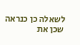לשאלה כן כנראה שכן את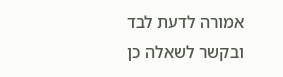אמורה לדעת לבד
ובקשר לשאלה כן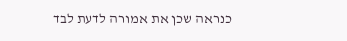כנראה שכן את אמורה לדעת לבד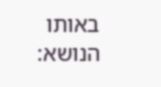באותו הנושא: